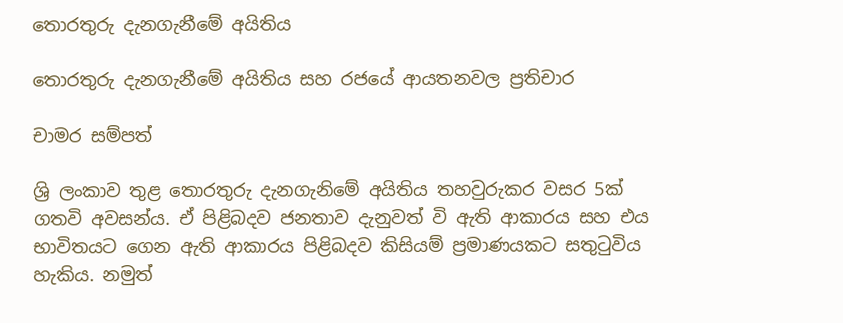තොරතුරු දැනගැනීමේ අයිතිය

තොරතුරු දැනගැනීමේ අයිතිය සහ රජයේ ආයතනවල ප්‍රතිචාර

චාමර සම්පත්

ශ්‍රි ලංකාව තුළ තොරතුරු දැනගැනිමේ අයිතිය තහවුරුකර වසර 5ක් ගතවි අවසන්ය. ඒ පිළිබදව ජනතාව දැනුවත් වි ඇති ආකාරය සහ එය භාවිතයට ගෙන ඇති ආකාරය පිළිබදව කිසියම් ප්‍රමාණයකට සතුටුවිය හැකිය. නමුත්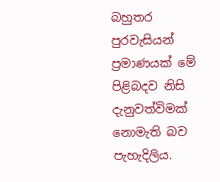බහුතර පුරවැසියන් ප්‍රමාණයක් මේ පිළිබදව නිසි දැනුවත්විමක් නොමැති බව පැහැදිලිය.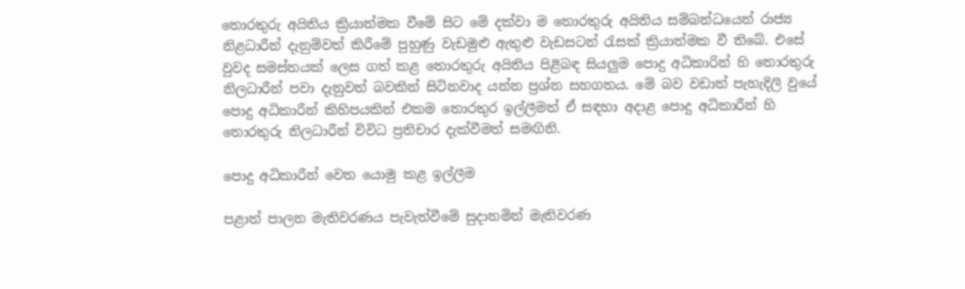තොරතුරු අයිතිය ක්‍රියාත්මක වීමේ සිට මේ දක්වා ම තොරතුරු අයිතිය සම්බන්ධයෙන් රාජ්‍ය නිළධාරීන් දැනුම්වත් කිරීමේ පුහුණු වැඩමුළු ඇතුළු වැඩසටන් රැසක් ක්‍රියාත්මක වී තිබේ. එසේ වුවද සමස්තයක් ලෙස ගත් කළ තොරතුරු අයිතිය පිළිබඳ සියලුම පොදු අධිකාරින් හි තොරතුරු නිලධාරීන් පවා දැනුවත් බවකින් සිටිනවාද යන්න ප්‍රශ්න සහගතය. මේ බව වඩාත් පැහැදිලි වුයේ පොදු අධිකාරීන් කිහිපයකින් එකම තොරතුර ඉල්ලීමත් ඒ සඳහා අදාළ පොදු අධිකාරීන් හි තොරතුරු නිලධාරීන් විවිධ ප්‍රතිචාර දැක්වීමත් සමඟිනි.

පොදු අධිකාරීන් වෙත යොමු කළ ඉල්ලීම

පළාත් පාලන මැතිවරණය පැවැත්වීමේ සුදානමින් මැතිවරණ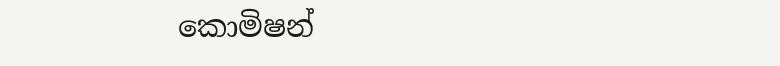කොමිෂන්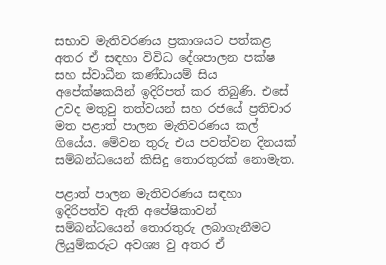සභාව මැතිවරණය ප්‍රකාශයට පත්කළ අතර ඒ සඳහා විවිධ දේශපාලන පක්ෂ සහ ස්වාධීන කණ්ඩායම් සිය අපේක්ෂකයින් ඉදිරිපත් කර තිබුණි. එසේ උවද මතුවු තත්වයන් සහ රජයේ ප්‍රතිචාර මත පළාත් පාලන මැතිවරණය කල් ගියේය. මේවන තුරු එය පවත්වන දිනයක් සම්බන්ධයෙන් කිසිදු තොරතුරක් නොමැත.

පළාත් පාලන මැතිවරණය සඳහා ඉදිරිපත්ව ඇති අපේෂිකාවන් සම්බන්ධයෙන් තොරතුරු ලබාගැනීමට ලියුම්කරුට අවශ්‍ය වු අතර ඒ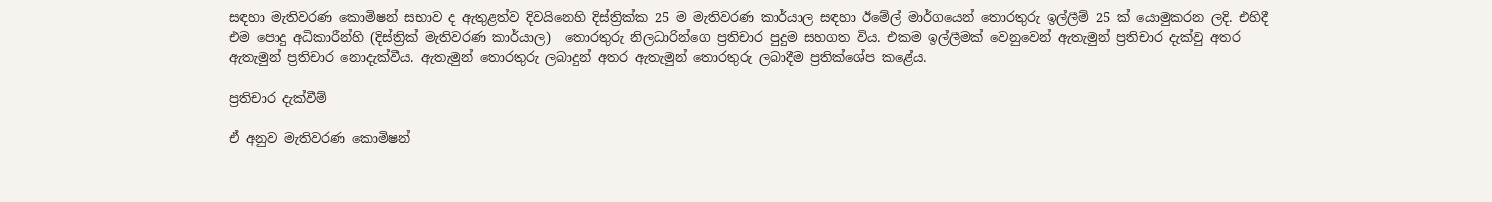සඳහා මැතිවරණ කොමිෂන් සභාව ද ඇතුළත්ව දිවයිනෙහි දිස්ත්‍රික්ක 25 ම මැතිවරණ කාර්යාල සඳහා ඊමේල් මාර්ගයෙන් තොරතුරු ඉල්ලීම් 25 ක් යොමුකරන ලදි. එහිදී එම පොදු අධිකාරීන්හි (දිස්ත්‍රික් මැතිවරණ කාර්යාල)  තොරතුරු නිලධාරින්ගෙ ප්‍රතිචාර පුදුම සහගත විය. එකම ඉල්ලීමක් වෙනුවෙන් ඇතැමුන් ප්‍රතිචාර දැක්වු අතර ඇතැමුන් ප්‍රතිචාර නොදැක්වීය. ඇතැමුන් තොරතුරු ලබාදුන් අතර ඇතැමුන් තොරතුරු ලබාදීම ප්‍රතික්ශේප කළේය.

ප්‍රතිචාර දැක්වීම්

ඒ අනුව මැතිවරණ කොමිෂන්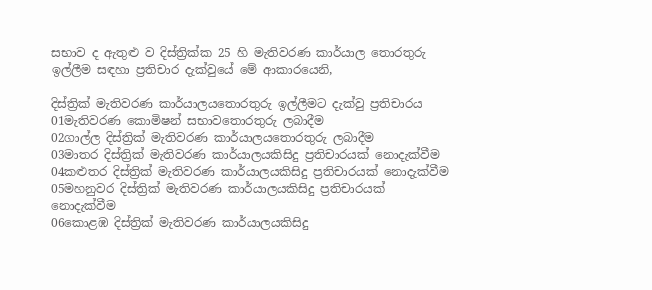සභාව ද ඇතුළු ව දිස්ත්‍රික්ක 25 හි මැතිවරණ කාර්යාල තොරතුරු ඉල්ලීම සඳහා ප්‍රතිචාර දැක්වුයේ මේ ආකාරයෙනි,

දිස්ත්‍රික් මැතිවරණ කාර්යාලයතොරතුරු ඉල්ලීමට දැක්වු ප්‍රතිචාරය
01මැතිවරණ කොමිෂන් සභාවතොරතුරු ලබාදීම
02ගාල්ල දිස්ත්‍රික් මැතිවරණ කාර්යාලයතොරතුරු ලබාදීම
03මාතර දිස්ත්‍රික් මැතිවරණ කාර්යාලයකිසිදු ප්‍රතිචාරයක් නොදැක්වීම
04කළුතර දිස්ත්‍රික් මැතිවරණ කාර්යාලයකිසිදු ප්‍රතිචාරයක් නොදැක්වීම
05මහනුවර දිස්ත්‍රික් මැතිවරණ කාර්යාලයකිසිදු ප්‍රතිචාරයක් නොදැක්වීම
06කොළඹ දිස්ත්‍රික් මැතිවරණ කාර්යාලයකිසිදු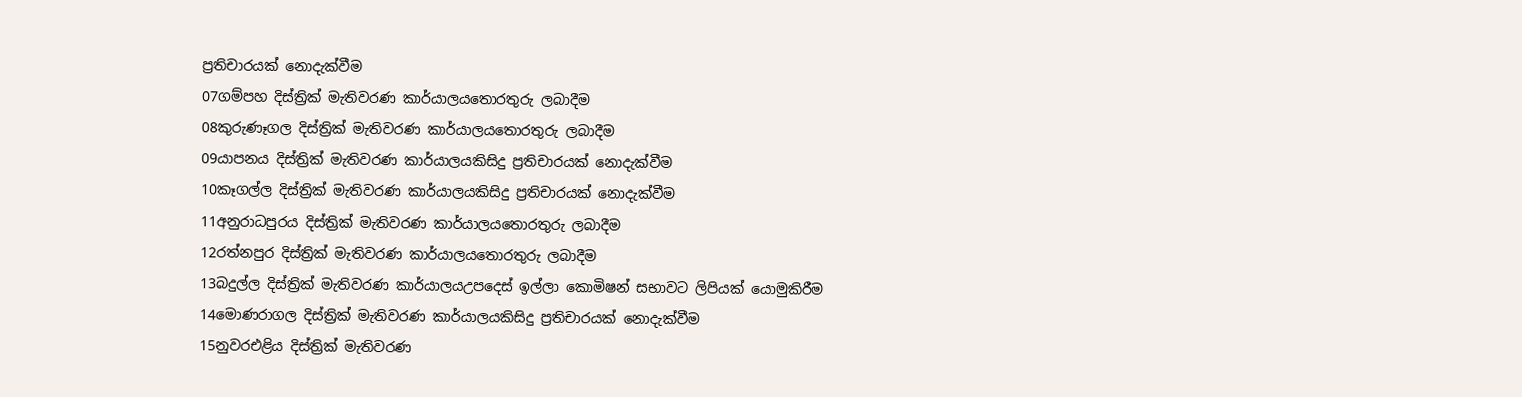ප්‍රතිචාරයක් නොදැක්වීම
07ගම්පහ දිස්ත්‍රික් මැතිවරණ කාර්යාලයතොරතුරු ලබාදීම
08කුරුණෑගල දිස්ත්‍රික් මැතිවරණ කාර්යාලයතොරතුරු ලබාදීම
09යාපනය දිස්ත්‍රික් මැතිවරණ කාර්යාලයකිසිදු ප්‍රතිචාරයක් නොදැක්වීම
10කෑගල්ල දිස්ත්‍රික් මැතිවරණ කාර්යාලයකිසිදු ප්‍රතිචාරයක් නොදැක්වීම
11අනුරාධපුරය දිස්ත්‍රික් මැතිවරණ කාර්යාලයතොරතුරු ලබාදීම
12රත්නපුර දිස්ත්‍රික් මැතිවරණ කාර්යාලයතොරතුරු ලබාදීම
13බදුල්ල දිස්ත්‍රික් මැතිවරණ කාර්යාලයඋපදෙස් ඉල්ලා කොමිෂන් සභාවට ලිපියක් යොමුකිරීම
14මොණරාගල දිස්ත්‍රික් මැතිවරණ කාර්යාලයකිසිදු ප්‍රතිචාරයක් නොදැක්වීම
15නුවරඑළිය දිස්ත්‍රික් මැතිවරණ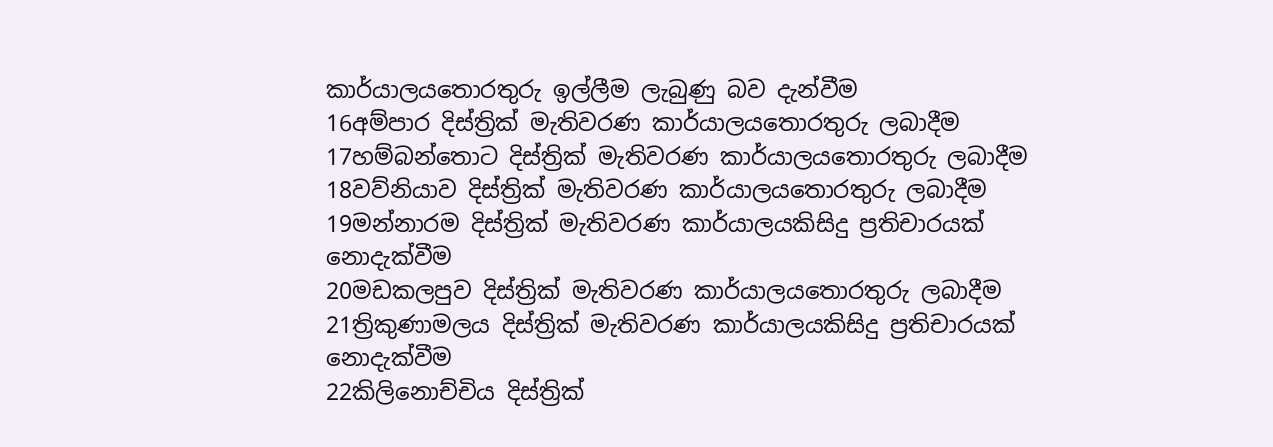කාර්යාලයතොරතුරු ඉල්ලීම ලැබුණු බව දැන්වීම
16අම්පාර දිස්ත්‍රික් මැතිවරණ කාර්යාලයතොරතුරු ලබාදීම
17හම්බන්තොට දිස්ත්‍රික් මැතිවරණ කාර්යාලයතොරතුරු ලබාදීම
18වව්නියාව දිස්ත්‍රික් මැතිවරණ කාර්යාලයතොරතුරු ලබාදීම
19මන්නාරම දිස්ත්‍රික් මැතිවරණ කාර්යාලයකිසිදු ප්‍රතිචාරයක් නොදැක්වීම
20මඩකලපුව දිස්ත්‍රික් මැතිවරණ කාර්යාලයතොරතුරු ලබාදීම
21ත්‍රිකුණාමලය දිස්ත්‍රික් මැතිවරණ කාර්යාලයකිසිදු ප්‍රතිචාරයක් නොදැක්වීම
22කිලිනොච්චිය දිස්ත්‍රික්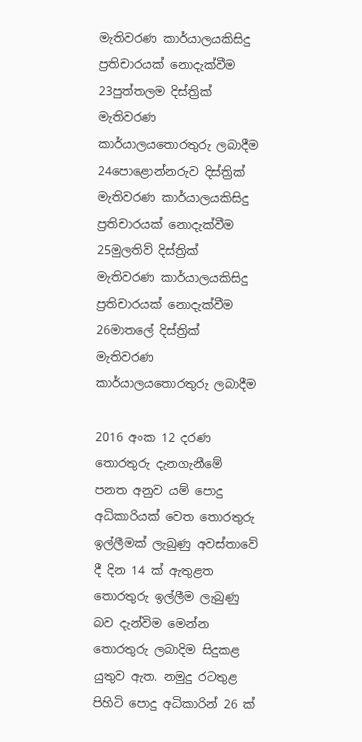මැතිවරණ කාර්යාලයකිසිදු ප්‍රතිචාරයක් නොදැක්වීම
23පුත්තලම දිස්ත්‍රික් මැතිවරණ කාර්යාලයතොරතුරු ලබාදීම
24පොළොන්නරුව දිස්ත්‍රික්  මැතිවරණ කාර්යාලයකිසිදු ප්‍රතිචාරයක් නොදැක්වීම
25මුලතිව් දිස්ත්‍රික් මැතිවරණ කාර්යාලයකිසිදු ප්‍රතිචාරයක් නොදැක්වීම
26මාතලේ දිස්ත්‍රික් මැතිවරණ කාර්යාලයතොරතුරු ලබාදීම

2016 අංක 12 දරණ තොරතුරු දැනගැනීමේ පනත අනුව යම් පොදු අධිකාරියක් වෙත තොරතුරු ඉල්ලීමක් ලැබුණු අවස්තාවේ දී දින 14 ක් ඇතුළත තොරතුරු ඉල්ලීම ලැබුණු බව දැන්විම මෙන්න තොරතුරු ලබාදිම සිදුකළ යුතුව ඇත. නමුදු රටතුළ පිහිටි පොදු අධිකාරින් 26 ක්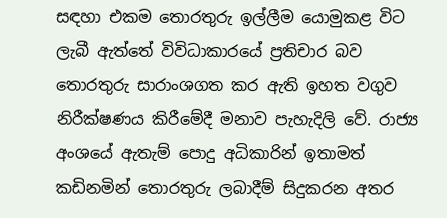සඳහා එකම තොරතුරු ඉල්ලීම යොමුකළ විට ලැබී ඇත්තේ විවිධාකාරයේ ප්‍රතිචාර බව  තොරතුරු සාරාංශගත කර ඇති ඉහත වගුව නිරීක්ෂණය කිරීමේදී මනාව පැහැදිලි වේ. රාජ්‍ය අංශයේ ඇතැම් පොදු අධිකාරින් ඉතාමත් කඩිනමින් තොරතුරු ලබාදීම් සිදුකරන අතර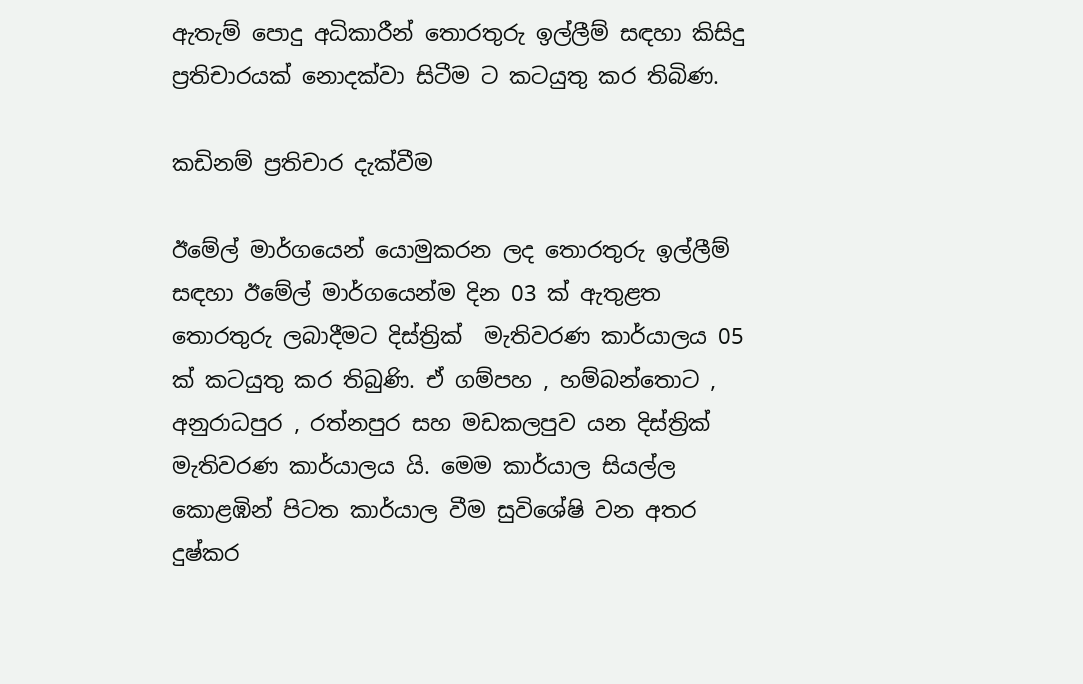ඇතැම් පොදු අධිකාරීන් තොරතුරු ඉල්ලීම් සඳහා කිසිදු ප්‍රතිචාරයක් නොදක්වා සිටීම ට කටයුතු කර තිබිණ.

කඩිනම් ප්‍රතිචාර දැක්වීම

ඊමේල් මාර්ගයෙන් යොමුකරන ලද තොරතුරු ඉල්ලීම් සඳහා ඊමේල් මාර්ගයෙන්ම දින 03 ක් ඇතුළත තොරතුරු ලබාදීමට දිස්ත්‍රික්  මැතිවරණ කාර්යාලය 05 ක් කටයුතු කර තිබුණි. ඒ ගම්පහ , හම්බන්තොට , අනුරාධපුර , රත්නපුර සහ මඩකලපුව යන දිස්ත්‍රික්  මැතිවරණ කාර්යාලය යි. මෙම කාර්යාල සියල්ල කොළඹින් පිටත කාර්යාල වීම සුවිශේෂි වන අතර දුෂ්කර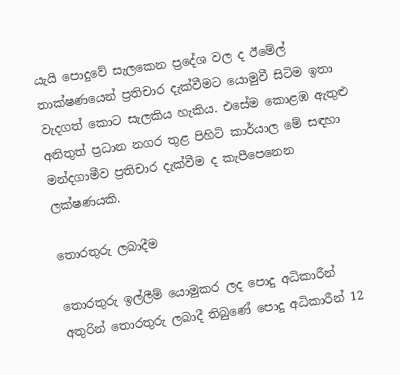යැයි පොදුවේ සැලකෙන ප්‍රදේශ වල ද ඊමේල් තාක්ෂණයෙන් ප්‍රතිචාර දැක්වීමට යොමුවී සිටිම ඉතා වැදගත් කොට සැලකිය හැකිය. එසේම කොළඹ ඇතුළු අනිතුත් ප්‍රධාන නගර තුළ පිහිටි කාර්යාල මේ සඳහා මන්දගාමීව ප්‍රතිචාර දැක්වීම ද කැපීපෙනෙන ලක්ෂණයකි.

තොරතුරු ලබාදීම

තොරතුරු ඉල්ලීම් යොමුකර ලද පොදු අධිකාරීන් අතුරින් තොරතුරු ලබාදී තිබුණේ පොදු අධිකාරීන් 12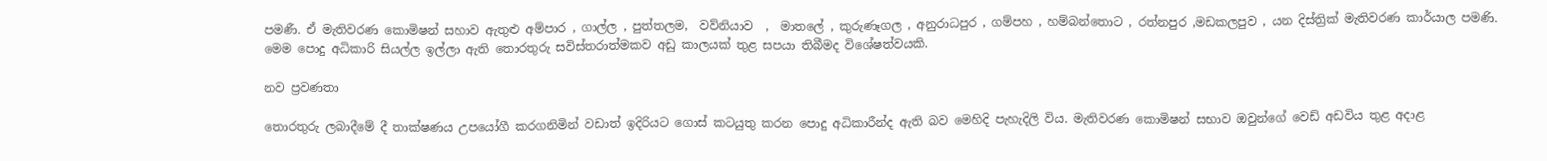පමණී. ඒ මැතිවරණ කොමිෂන් සහාව ඇතුළු අම්පාර , ගාල්ල , පුත්තලම,  වව්නියාව  ,  මාතලේ , කුරුණෑගල , අනුරාධපුර , ගම්පහ , හම්බන්තොට , රත්නපුර ,මඩකලපුව , යන දිස්ත්‍රික් මැතිවරණ කාර්යාල පමණි. මෙම පොදු අධිකාරි සියල්ල ඉල්ලා ඇති තොරතුරු සවිස්තරාත්මකව අඩු කාලයක් තුළ සපයා තිබීමද විශේෂත්වයකි.

නව ප්‍රවණතා

තොරතුරු ලබාදීමේ දී තාක්ෂණය උපයෝගී කරගනිමින් වඩාත් ඉදිරියට ගොස් කටයුතු කරන පොදු අධිකාරීන්ද ඇති බව මෙහිදි පැහැදිලි විය. මැතිවරණ කොමිෂන් සභාව ඔවුන්ගේ වෙඩ් අඩවිය තුළ අදාළ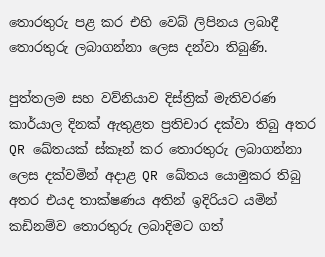තොරතුරු පළ කර එහි වෙබ් ලිපිනය ලබාදී තොරතුරු ලබාගන්නා ලෙස දන්වා තිබුණි.

පුත්තලම සහ වව්නියාව දිස්ත්‍රික් මැතිවරණ කාර්යාල දිනක් ඇතුළත ප්‍රතිචාර දක්වා තිබු අතර QR ඛේතයක් ස්කෑන් කර තොරතුරු ලබාගන්නා ලෙස දක්වමින් අදාළ QR ඛේතය යොමුකර තිබු අතර එයද තාක්ෂණය අතින් ඉදිරියට යමින් කඩිනම්ව තොරතුරු ලබාදිමට ගත්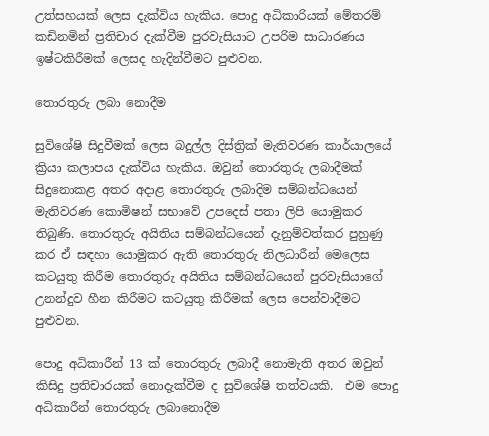උත්සහයක් ලෙස දැක්විය හැකිය. පොදු අධිකාරියක් මේතරම් කඩිනමින් ප්‍රතිචාර දැක්වීම පුරවැසියාට උපරිම සාධාරණය ඉෂ්ටකිරීමක් ලෙසද හැදින්වීමට පුළුවන.

තොරතුරු ලබා නොදීම

සුවිශේෂි සිදුවීමක් ලෙස බදුල්ල දිස්ත්‍රික් මැතිවරණ කාර්යාලයේ ක්‍රියා කලාපය දැක්විය හැකිය. ඔවුන් තොරතුරු ලබාදීමක් සිදුනොකළ අතර අදාළ තොරතුරු ලබාදිම සම්බන්ධයෙන් මැතිවරණ කොමිෂන් සභාවේ උපදෙස් පතා ලිපි යොමුකර තිබුණි. තොරතුරු අයිතිය සම්බන්ධයෙන් දැනුම්වත්කර පුහුණු කර ඒ සඳහා යොමුකර ඇති තොරතුරු නිලධාරීන් මෙලෙස කටයුතු කිරීම තොරතුරු අයිතිය සම්බන්ධයෙන් පුරවැසියාගේ උනන්දුව හීන කිරීමට කටයුතු කිරීමක් ලෙස පෙන්වාදීමට පුළුවන.

පොදු අධිකාරීන් 13 ක් තොරතුරු ලබාදී නොමැති අතර ඔවුන් කිසිදු ප්‍රතිචාරයක් නොදැක්වීම ද සුවිශේෂි තත්වයකි.  එම පොදු අධිකාරීන් තොරතුරු ලබානොදීම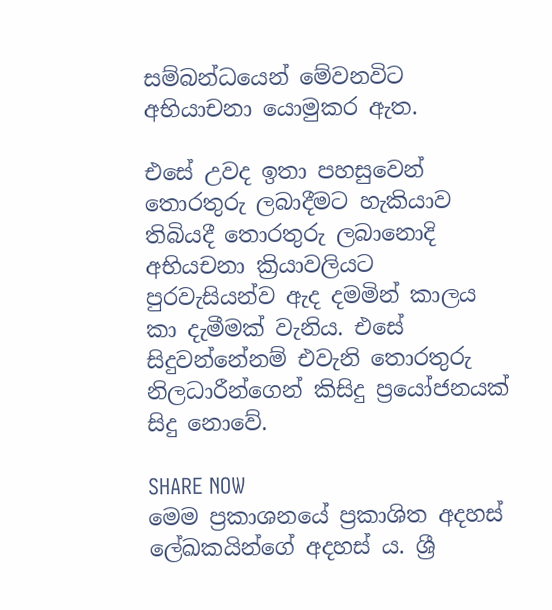සම්බන්ධයෙන් මේවනවිට අභියාචනා යොමුකර ඇත.

එසේ උවද ඉතා පහසුවෙන් තොරතුරු ලබාදීමට හැකියාව තිබියදී තොරතුරු ලබානොදි අභියචනා ක්‍රියාවලියට පුරවැසියන්ව ඇද දමමින් කාලය කා දැමීමක් වැනිය. එසේ සිදුවන්නේනම් එවැනි තොරතුරු නිලධාරීන්ගෙන් කිසිදු ප්‍රයෝජනයක් සිදු නොවේ.

SHARE NOW
මෙම ප්‍රකාශනයේ ප්‍රකාශිත අදහස් ලේඛකයින්ගේ අදහස් ය. ශ්‍රී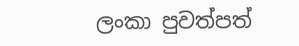ලංකා පුවත්පත්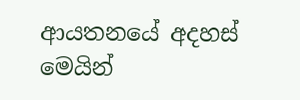ආයතනයේ අදහස් මෙයින්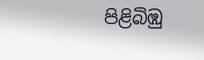පිළිබිඹු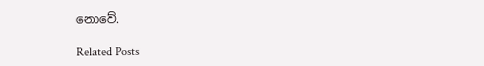නොවේ.

Related Posts